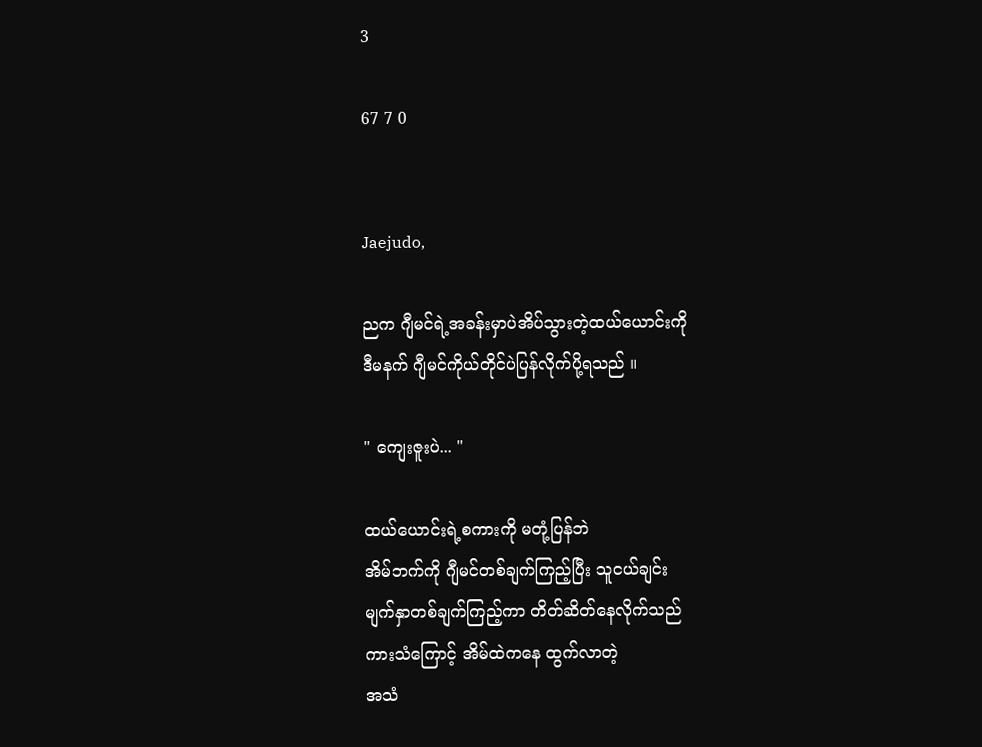3

67 7 0


Jaejudo,

ညက ဂျီမင်ရဲ့အခန်းမှာပဲအိပ်သွားတဲ့ထယ်ယောင်းကို
ဒီမနက် ဂျီမင်ကိုယ်တိုင်ပဲပြန်လိုက်ပို့ရသည် ။

" ကျေးဇူးပဲ... "

ထယ်ယောင်းရဲ့စကားကို မတုံ့ပြန်ဘဲ
အိမ်ဘက်ကို ဂျီမင်တစ်ချက်ကြည့်ပြီး သူငယ်ချင်း
မျက်နှာတစ်ချက်ကြည့်ကာ တိတ်ဆိတ်နေလိုက်သည်
ကားသံကြောင့် အိမ်ထဲကနေ ထွက်လာတဲ့
အသံ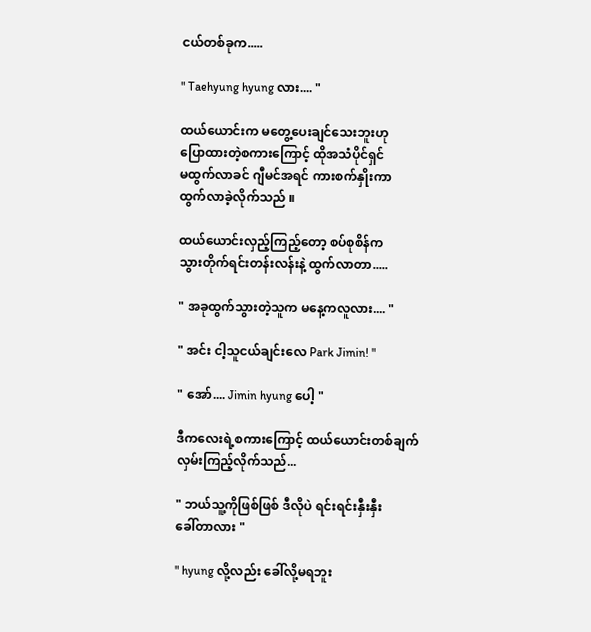ငယ်တစ်ခုက.....

" Taehyung hyung လား.... "

ထယ်ယောင်းက မတွေ့ပေးချင်သေးဘူးဟု
ပြောထားတဲ့စကားကြောင့် ထိုအသံပိုင်ရှင်
မထွက်လာခင် ဂျီမင်အရင် ကားစက်နှိုးကာ
ထွက်လာခဲ့လိုက်သည် ။

ထယ်ယောင်းလှည့်ကြည့်တော့ စပ်စုစိန်က
သွားတိုက်ရင်းတန်းလန်းနဲ့ ထွက်လာတာ.....

" အခုထွက်သွားတဲ့သူက မနေ့ကလူလား.... "

" အင်း ငါ့သူငယ်ချင်းလေ Park Jimin! "

" အော်.... Jimin hyung ပေါ့ "

ဒီကလေးရဲ့စကားကြောင့် ထယ်ယောင်းတစ်ချက်
လှမ်းကြည့်လိုက်သည်...

" ဘယ်သူ့ကိုဖြစ်ဖြစ် ဒီလိုပဲ ရင်းရင်းနှီးနှီး
ခေါ်တာလား "

" hyung လို့လည်း ခေါ်လို့မရဘူး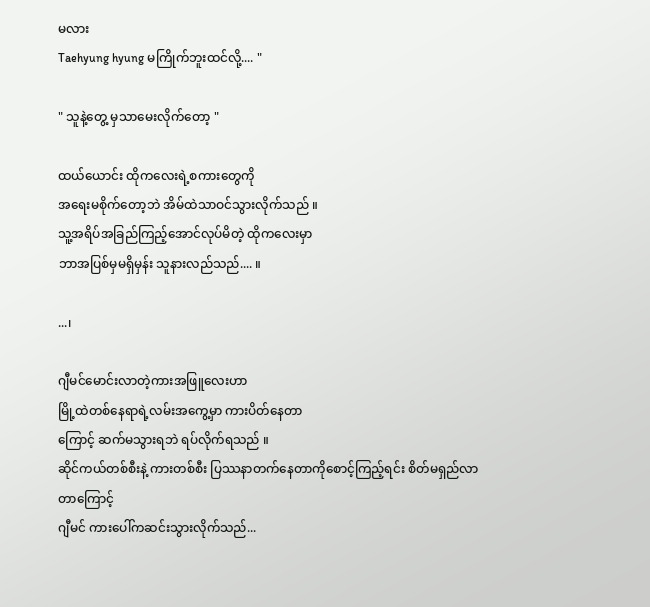မလား
Taehyung hyung မကြိုက်ဘူးထင်လို့.... "

" သူနဲ့တွေ့ မှသာမေးလိုက်တော့ "

ထယ်ယောင်း ထိုကလေးရဲ့စကားတွေကို
အရေးမစိုက်တော့ဘဲ အိမ်ထဲသာဝင်သွားလိုက်သည် ။
သူ့အရိပ်အခြည်ကြည့်အောင်လုပ်မိတဲ့ ထိုကလေးမှာ
ဘာအပြစ်မှမရှိမှန်း သူနားလည်သည်.... ။

...၊

ဂျီမင်မောင်းလာတဲ့ကားအဖြူလေးဟာ
မြို့ထဲတစ်နေရာရဲ့လမ်းအကွေ့မှာ ကားပိတ်နေတာ
ကြောင့် ဆက်မသွားရဘဲ ရပ်လိုက်ရသည် ။
ဆိုင်ကယ်တစ်စီးနဲ့ ကားတစ်စီး ပြဿနာတက်နေတာကိုစောင့်ကြည့်ရင်း စိတ်မရှည်လာတာကြောင့်
ဂျီမင် ကားပေါ်ကဆင်းသွားလိုက်သည်...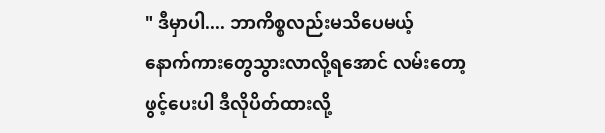" ဒီမှာပါ.... ဘာကိစ္စလည်းမသိပေမယ့်
နောက်ကားတွေသွားလာလို့ရအောင် လမ်းတော့
ဖွင့်ပေးပါ ဒီလိုပိတ်ထားလို့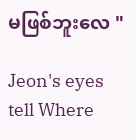မဖြစ်ဘူးလေ "

Jeon's eyes tell Where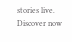stories live. Discover now